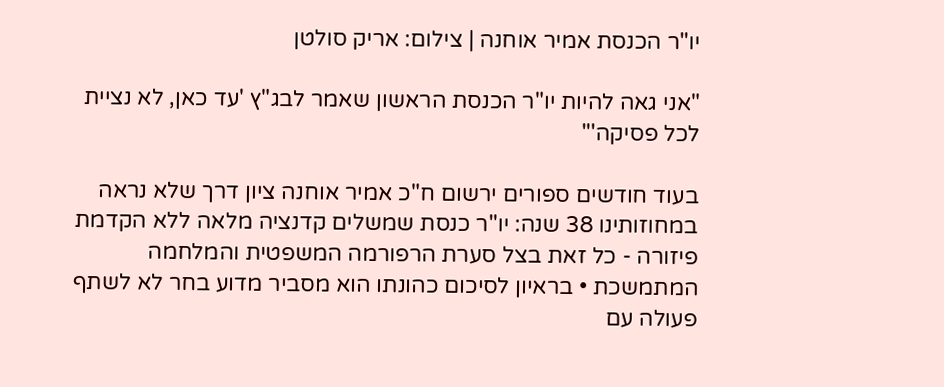יו"ר הכנסת אמיר אוחנה | צילום: אריק סולטן

"אני גאה להיות יו"ר הכנסת הראשון שאמר לבג"ץ 'עד כאן, לא נציית לכל פסיקה'"

בעוד חודשים ספורים ירשום ח"כ אמיר אוחנה ציון דרך שלא נראה במחוזותינו 38 שנה: יו"ר כנסת שמשלים קדנציה מלאה ללא הקדמת פיזורה - כל זאת בצל סערת הרפורמה המשפטית והמלחמה המתמשכת • בראיון לסיכום כהונתו הוא מסביר מדוע בחר לא לשתף פעולה עם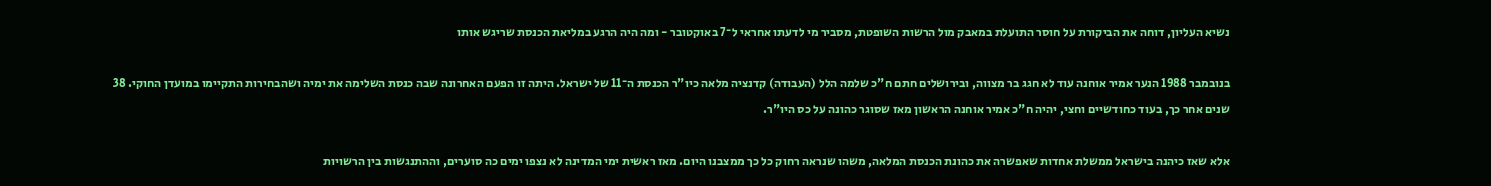נשיא העליון, דוחה את הביקורת על חוסר התועלת במאבק מול הרשות השופטת, מסביר מי לדעתו אחראי ל־7 באוקטובר - ומה היה הרגע במליאת הכנסת שריגש אותו

בנובמבר 1988 הנער אמיר אוחנה עוד לא חגג בר מצווה, ובירושלים חתם ח"כ שלמה הלל (העבודה) קדנציה מלאה כיו"ר הכנסת ה־11 של ישראל. היתה זו הפעם האחרונה שבה כנסת השלימה את ימיה ושהבחירות התקיימו במועדן החוקי. 38 שנים אחר כך, בעוד כחודשיים וחצי, יהיה ח"כ אמיר אוחנה הראשון מאז שסוגר כהונה על כס היו"ר.

אלא שאז כיהנה בישראל ממשלת אחדות שאפשרה את כהונת הכנסת המלאה, משהו שנראה רחוק כל כך ממצבנו היום. מאז ראשית ימי המדינה לא נצפו ימים כה סוערים, וההתנגשות בין הרשויות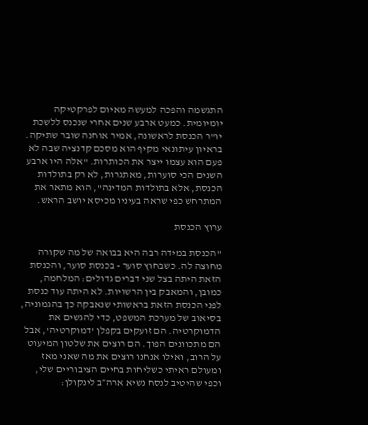התגשמה והפכה למעשה מאיום לפרקטיקה יומיומית. כמעט ארבע שנים אחרי שנכנס ללשכת יו"ר הכנסת לראשונה, אמיר אוחנה שובר שתיקה. בראיון עיתונאי מקיף הוא מסכם קדנציה שבה לא פעם הוא עצמו ייצר את הכותרות. "אלה היו ארבע השנים הכי סוערות, מאתגרות, לא רק בתולדות הכנסת, אלא בתולדות המדינה", הוא מתאר את המתרחש כפי שראה בעיניו מכיסא יושב הראש.

ערוץ הכנסת

"הכנסת במידה רבה היא בבואה של מה שקורה מחוצה לה. כשבחוץ סוער - בכנסת סוער, והכנסת הזאת היתה בצל שני דברים גדולים: המלחמה, כמובן, והמאבק בין הרשויות. לא היתה עוד כנסת לפני הכנסת הזאת בראשותי שנאבקה כך בהגמוניה, בסיאוב של מערכת המשפט, כדי להגשים את הדמוקרטיה. הם זועקים בקפלן 'דמוקרטיה', אבל הם מתכוונים הפוך. הם רוצים את שלטון המיעוט על הרוב, ואילו אנחנו רוצים את מה שאני מאז ומעולם ראיתי כשליחות בחיים הציבוריים שלי, וכפי שהיטיב לנסח נשיא ארה״ב לינקולן: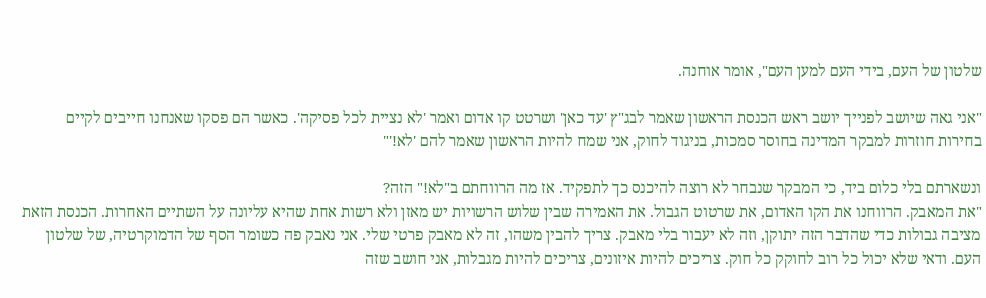שלטון של העם, בידי העם למען העם", אומר אוחנה.

"אני גאה שיושב לפנייך יושב ראש הכנסת הראשון שאמר לבג"ץ 'עד כאן' ושרטט קו אדום ואמר 'לא נציית לכל פסיקה'. כאשר הם פסקו שאנחנו חייבים לקיים בחירות חוזרות למבקר המדינה בחוסר סמכות, בניגוד לחוק, אני שמח להיות הראשון שאמר להם 'לא!'"

ונשארתם בלי כלום ביד, כי המבקר שנבחר לא רוצה להיכנס כך לתפקיד. אז מה הרווחתם ב"לא!" הזה?
"את המאבק. הרווחנו את הקו האדום, את שרטוט הגבול. את האמירה שבין שלוש הרשויות יש מאזן ולא רשות אחת שהיא עליונה על השתיים האחרות. הכנסת הזאת מציבה גבולות כדי שהדבר הזה יתוקן, וזה לא יעבור בלי מאבק. צריך להבין משהו, זה לא מאבק פרטי שלי. אני נאבק פה כשומר הסף של הדמוקרטיה, של שלטון העם. ודאי שלא יכול כל רוב לחוקק כל חוק. צריכים להיות איזונים, צריכים להיות מגבלות, אני חושב שזה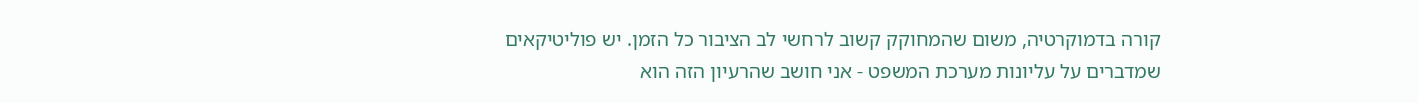קורה בדמוקרטיה, משום שהמחוקק קשוב לרחשי לב הציבור כל הזמן. יש פוליטיקאים שמדברים על עליונות מערכת המשפט - אני חושב שהרעיון הזה הוא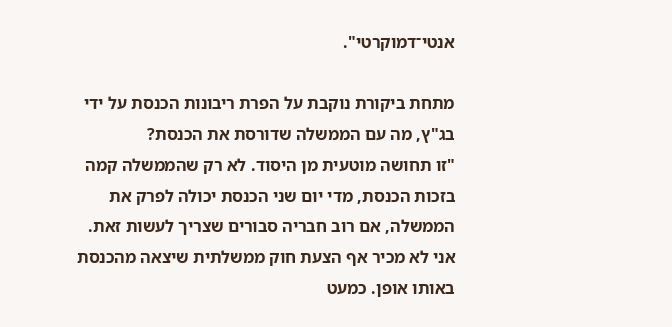אנטי־דמוקרטי".

מתחת ביקורת נוקבת על הפרת ריבונות הכנסת על ידי בג"ץ, מה עם הממשלה שדורסת את הכנסת?
"זו תחושה מוטעית מן היסוד. לא רק שהממשלה קמה בזכות הכנסת, מדי יום שני הכנסת יכולה לפרק את הממשלה, אם רוב חבריה סבורים שצריך לעשות זאת. אני לא מכיר אף הצעת חוק ממשלתית שיצאה מהכנסת באותו אופן. כמעט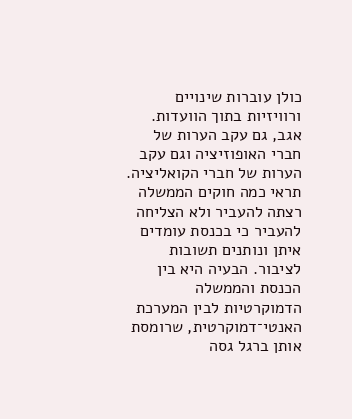כולן עוברות שינויים ורוויזיות בתוך הוועדות. אגב, גם עקב הערות של חברי האופוזיציה וגם עקב הערות של חברי הקואליציה. תראי כמה חוקים הממשלה רצתה להעביר ולא הצליחה להעביר כי בכנסת עומדים איתן ונותנים תשובות לציבור. הבעיה היא בין הכנסת והממשלה הדמוקרטיות לבין המערכת האנטי־דמוקרטית, שרומסת אותן ברגל גסה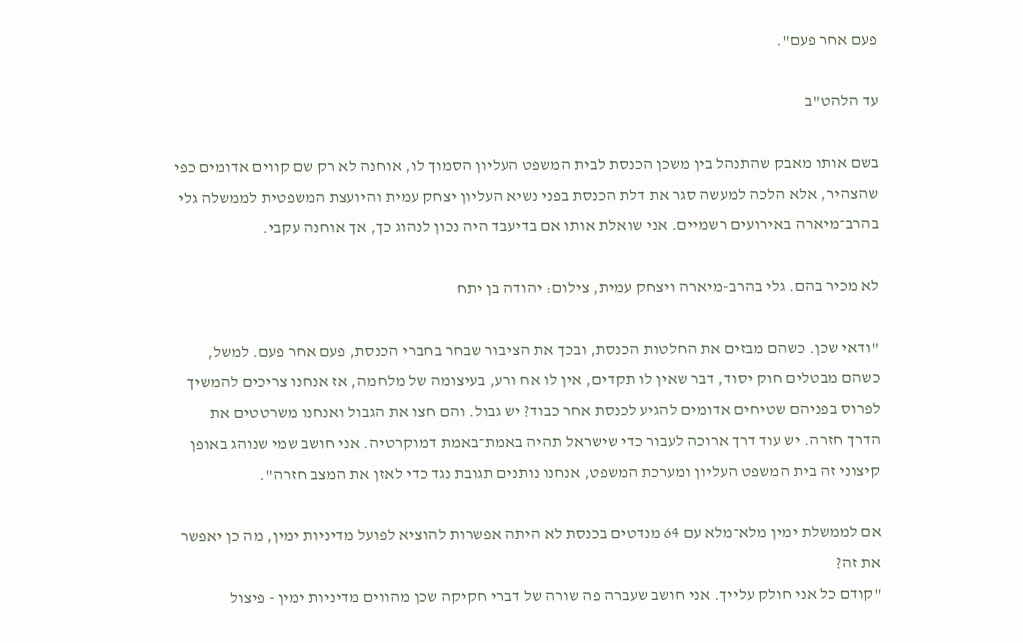פעם אחר פעם".

עד הלהט"ב

בשם אותו מאבק שהתנהל בין משכן הכנסת לבית המשפט העליון הסמוך לו, אוחנה לא רק שם קווים אדומים כפי שהצהיר, אלא הלכה למעשה סגר את דלת הכנסת בפני נשיא העליון יצחק עמית והיועצת המשפטית לממשלה גלי בהרב־מיארה באירועים רשמיים. אני שואלת אותו אם בדיעבד היה נכון לנהוג כך, אך אוחנה עקבי.

לא מכיר בהם. גלי בהרב-מיארה ויצחק עמית, צילום: יהודה בן יתח

"ודאי שכן. כשהם מבזים את החלטות הכנסת, ובכך את הציבור שבחר בחברי הכנסת, פעם אחר פעם. למשל, כשהם מבטלים חוק יסוד, דבר שאין לו תקדים, אין לו אח ורע, בעיצומה של מלחמה, אז אנחנו צריכים להמשיך לפרוס בפניהם שטיחים אדומים להגיע לכנסת אחר כבוד? יש גבול. והם חצו את הגבול ואנחנו משרטטים את הדרך חזרה. יש עוד דרך ארוכה לעבור כדי שישראל תהיה באמת־באמת דמוקרטיה. אני חושב שמי שנוהג באופן קיצוני זה בית המשפט העליון ומערכת המשפט, אנחנו נותנים תגובת נגד כדי לאזן את המצב חזרה".

אם לממשלת ימין מלא־מלא עם 64 מנדטים בכנסת לא היתה אפשרות להוציא לפועל מדיניות ימין, מה כן יאפשר את זה?
"קודם כל אני חולק עלייך. אני חושב שעברה פה שורה של דברי חקיקה שכן מהווים מדיניות ימין - פיצול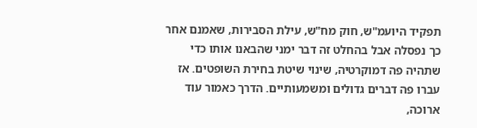תפקיד היועמ"ש, חוק מח"ש, עילת הסבירות, שאמנם אחר כך נפסלה אבל בהחלט זה דבר ימני שהבאנו אותו כדי שתהיה פה דמוקרטיה, שינוי שיטת בחירת השופטים. אז עברו פה דברים גדולים ומשמעותיים. הדרך כאמור עוד ארוכה,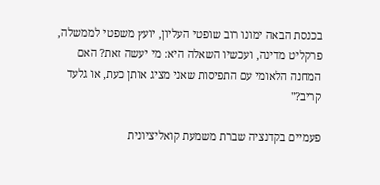בכנסת הבאה ימונו רוב שופטי העליון, יועץ משפטי לממשלה, פרקליט מדינה, ועכשיו השאלה היא: מי יעשה זאת? האם המחנה הלאומי עם התפיסות שאני מציג אותן כעת, או גלעד קריב?"

פעמיים בקדנציה שברת משמעת קואליציונית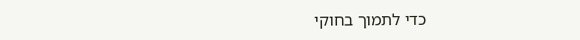כדי לתמוך בחוקי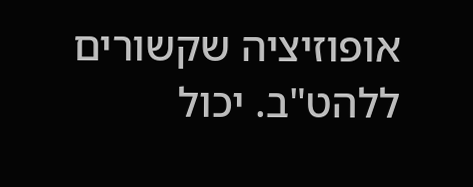אופוזיציה שקשורים ללהט"ב. יכול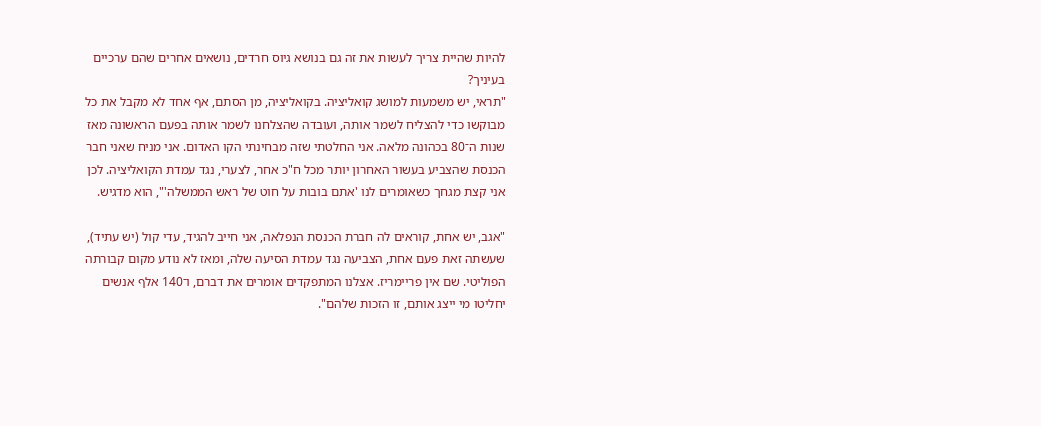להיות שהיית צריך לעשות את זה גם בנושא גיוס חרדים, נושאים אחרים שהם ערכיים בעיניך?
"תראי, יש משמעות למושג קואליציה. בקואליציה, מן הסתם, אף אחד לא מקבל את כל מבוקשו כדי להצליח לשמר אותה, ועובדה שהצלחנו לשמר אותה בפעם הראשונה מאז שנות ה־80 בכהונה מלאה. אני החלטתי שזה מבחינתי הקו האדום. אני מניח שאני חבר הכנסת שהצביע בעשור האחרון יותר מכל ח"כ אחר, לצערי, נגד עמדת הקואליציה. לכן אני קצת מגחך כשאומרים לנו 'אתם בובות על חוט של ראש הממשלה'", הוא מדגיש.

"אגב, יש אחת, קוראים לה חברת הכנסת הנפלאה, אני חייב להגיד, עדי קול (יש עתיד), שעשתה זאת פעם אחת, הצביעה נגד עמדת הסיעה שלה, ומאז לא נודע מקום קבורתה הפוליטי. שם אין פריימריז. אצלנו המתפקדים אומרים את דברם, ו־140 אלף אנשים יחליטו מי ייצג אותם, זו הזכות שלהם".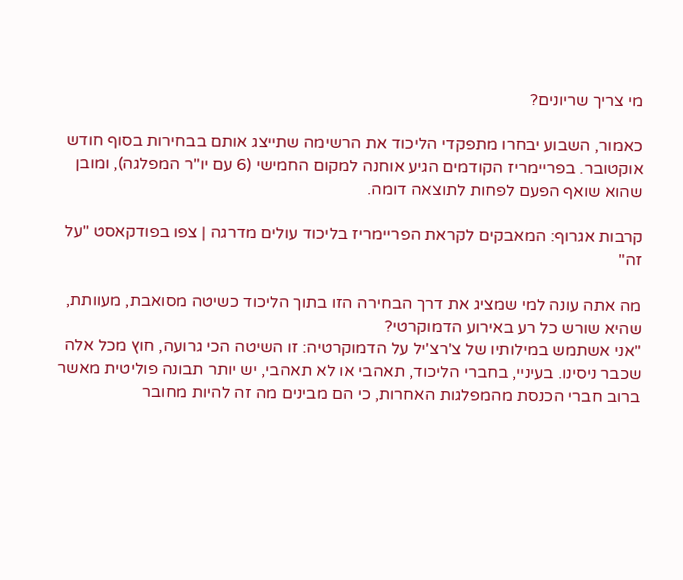מי צריך שריונים?

כאמור, השבוע יבחרו מתפקדי הליכוד את הרשימה שתייצג אותם בבחירות בסוף חודש אוקטובר. בפריימריז הקודמים הגיע אוחנה למקום החמישי (6 עם יו"ר המפלגה), ומובן שהוא שואף הפעם לפחות לתוצאה דומה.

קרבות אגרוף: המאבקים לקראת הפריימריז בליכוד עולים מדרגה | צפו בפודקאסט "על זה"

מה אתה עונה למי שמציג את דרך הבחירה הזו בתוך הליכוד כשיטה מסואבת, מעוותת, שהיא שורש כל רע באירוע הדמוקרטי?
"אני אשתמש במילותיו של צ'רצ'יל על הדמוקרטיה: זו השיטה הכי גרועה, חוץ מכל אלה שכבר ניסינו. בעיניי, בחברי הליכוד, תאהבי או לא תאהבי, יש יותר תבונה פוליטית מאשר ברוב חברי הכנסת מהמפלגות האחרות, כי הם מבינים מה זה להיות מחובר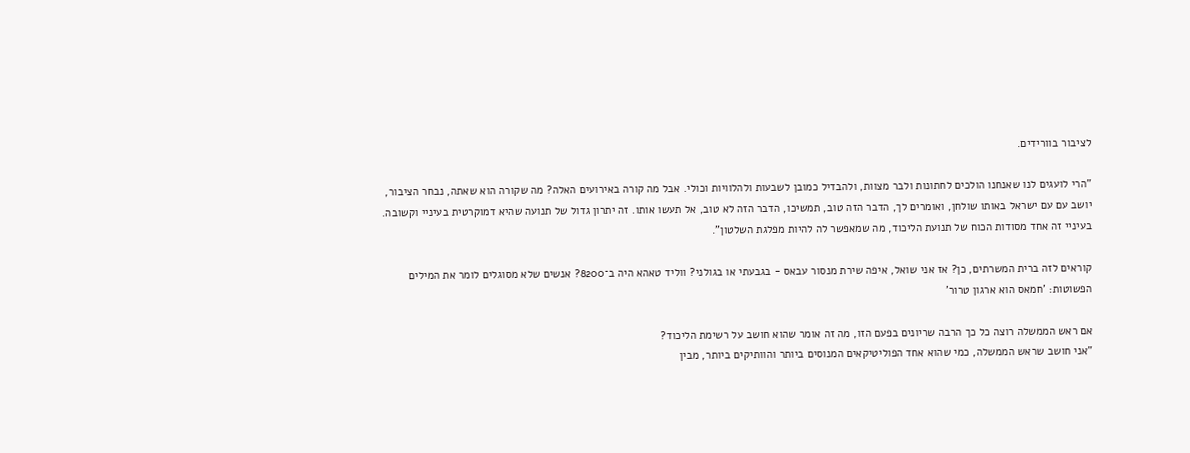לציבור בוורידים.

"הרי לועגים לנו שאנחנו הולכים לחתונות ולבר מצוות, ולהבדיל כמובן לשבעות ולהלוויות וכולי. אבל מה קורה באירועים האלה? מה שקורה הוא שאתה, נבחר הציבור, יושב עם עם ישראל באותו שולחן, ואומרים לך, הדבר הזה טוב, תמשיכו, הדבר הזה לא טוב, אל תעשו אותו. זה יתרון גדול של תנועה שהיא דמוקרטית בעיניי וקשובה. בעיניי זה אחד מסודות הכוח של תנועת הליכוד, מה שמאפשר לה להיות מפלגת השלטון".

קוראים לזה ברית המשרתים, כן? אז אני שואל, איפה שירת מנסור עבאס - בגבעתי או בגולני? ווליד טאהא היה ב־8200? אנשים שלא מסוגלים לומר את המילים הפשוטות: 'חמאס הוא ארגון טרור'

אם ראש הממשלה רוצה כל כך הרבה שריונים בפעם הזו, מה זה אומר שהוא חושב על רשימת הליכוד?
"אני חושב שראש הממשלה, כמי שהוא אחד הפוליטיקאים המנוסים ביותר והוותיקים ביותר, מבין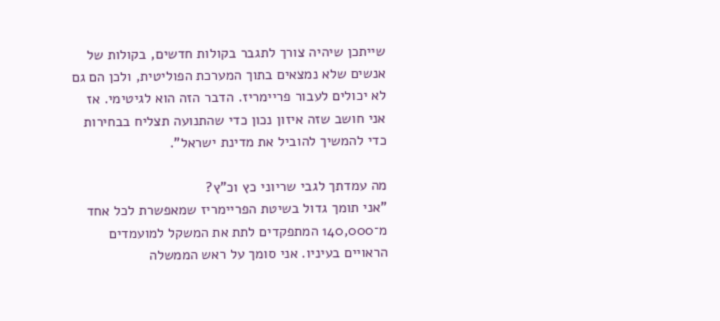שייתכן שיהיה צורך לתגבר בקולות חדשים, בקולות של אנשים שלא נמצאים בתוך המערכת הפוליטית, ולכן הם גם לא יכולים לעבור פריימריז. הדבר הזה הוא לגיטימי. אז אני חושב שזה איזון נכון כדי שהתנועה תצליח בבחירות כדי להמשיך להוביל את מדינת ישראל".

מה עמדתך לגבי שריוני כץ וכ"ץ?
"אני תומך גדול בשיטת הפריימריז שמאפשרת לכל אחד מ־140,000 המתפקדים לתת את המשקל למועמדים הראויים בעיניו. אני סומך על ראש הממשלה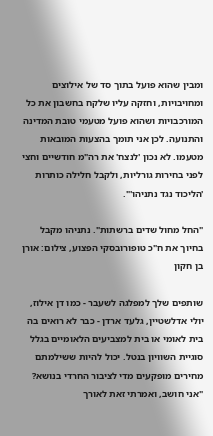ומבין שהוא פועל בתוך סד של אילוצים ומחויבויות, וחזקה עליו שלקח בחשבון את כל המורכבויות ושהוא פועל מטעמי טובת המדינה והתנועה. לכן אני תומך בהצעות המובאות מטעמו. לא נכון 'לנצח' את רה"מ חודשיים וחצי לפני בחירות גורליות, ולקבל חלילה כותרות 'הליכוד נגד נתניהו'".

"החל מחול שדים ברשתות". נתניהו מקבל בחיוך את ח"כ טופורובסקי הפצוע, צילום: אורן בן חקון

שותפים שלך למפלגה לשעבר - כמו דן אילוז, יולי אדלשטיין, גלעד ארדן - כבר לא רואים בה בית לאומי או בית למצביעים הלאומיים בגלל סוגיית השוויון בנטל. יכול להיות ששילמתם מחירים מופקעים מדי לציבור החרדי בנושא?
"אני חושב, ואמרתי זאת לאורך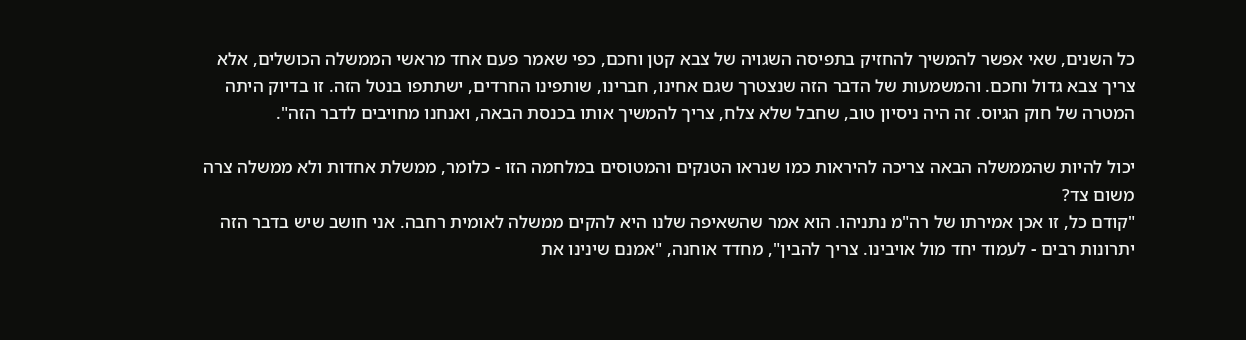כל השנים, שאי אפשר להמשיך להחזיק בתפיסה השגויה של צבא קטן וחכם, כפי שאמר פעם אחד מראשי הממשלה הכושלים, אלא צריך צבא גדול וחכם. והמשמעות של הדבר הזה שנצטרך שגם אחינו, חברינו, שותפינו החרדים, ישתתפו בנטל הזה. זו בדיוק היתה המטרה של חוק הגיוס. זה היה ניסיון טוב, שחבל שלא צלח, צריך להמשיך אותו בכנסת הבאה, ואנחנו מחויבים לדבר הזה".

יכול להיות שהממשלה הבאה צריכה להיראות כמו שנראו הטנקים והמטוסים במלחמה הזו - כלומר, ממשלת אחדות ולא ממשלה צרה משום צד?
"קודם כל, זו אכן אמירתו של רה"מ נתניהו. הוא אמר שהשאיפה שלנו היא להקים ממשלה לאומית רחבה. אני חושב שיש בדבר הזה יתרונות רבים - לעמוד יחד מול אויבינו. צריך להבין", מחדד אוחנה, "אמנם שינינו את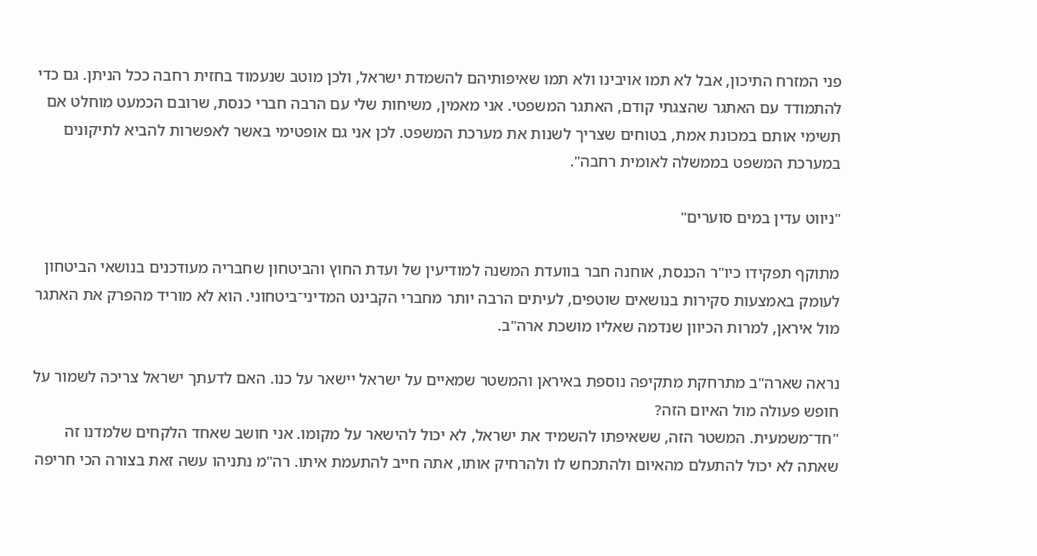פני המזרח התיכון, אבל לא תמו אויבינו ולא תמו שאיפותיהם להשמדת ישראל, ולכן מוטב שנעמוד בחזית רחבה ככל הניתן. גם כדי להתמודד עם האתגר שהצגתי קודם, האתגר המשפטי. אני מאמין, משיחות שלי עם הרבה חברי כנסת, שרובם הכמעט מוחלט אם תשימי אותם במכונת אמת, בטוחים שצריך לשנות את מערכת המשפט. לכן אני גם אופטימי באשר לאפשרות להביא לתיקונים במערכת המשפט בממשלה לאומית רחבה".

"ניווט עדין במים סוערים"

מתוקף תפקידו כיו"ר הכנסת, אוחנה חבר בוועדת המשנה למודיעין של ועדת החוץ והביטחון שחבריה מעודכנים בנושאי הביטחון לעומק באמצעות סקירות בנושאים שוטפים, לעיתים הרבה יותר מחברי הקבינט המדיני־ביטחוני. הוא לא מוריד מהפרק את האתגר מול איראן, למרות הכיוון שנדמה שאליו מושכת ארה"ב.

נראה שארה"ב מתרחקת מתקיפה נוספת באיראן והמשטר שמאיים על ישראל יישאר על כנו. האם לדעתך ישראל צריכה לשמור על חופש פעולה מול האיום הזה?
"חד־משמעית. המשטר הזה, ששאיפתו להשמיד את ישראל, לא יכול להישאר על מקומו. אני חושב שאחד הלקחים שלמדנו זה שאתה לא יכול להתעלם מהאיום ולהתכחש לו ולהרחיק אותו, אתה חייב להתעמת איתו. רה"מ נתניהו עשה זאת בצורה הכי חריפה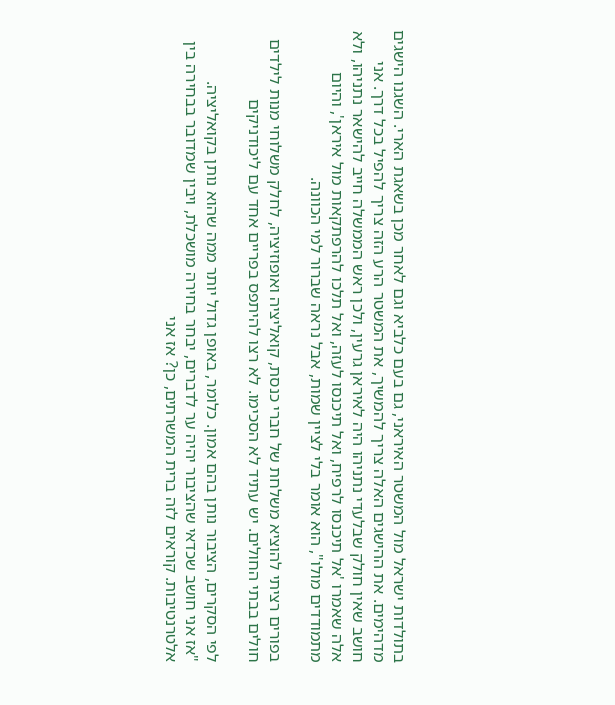בתולדות ישראל מול המשטר האיראני, גם בעם כלביא וגם לאחר מכן בשאגת הארי. השגנו הישגים מדהימים. את ההישגים האלה צריך להמשיך, את המשטר הרע הזה צריך להפיל בכל דרך. אני חושב שאין חולק שבלעדי נתניהו היה לאיראן גרעין, ולכן ראש הממשלה חייב להישאר נתניהו, ולא אלה שאמרו 'אל תיכנסו לרפיח, ואל תיכנסו לעזה, ואל תלכו להרפתקאות מול איראן', והיום מתמודדים מולו", הוא אומר בלי לציין שמות, אבל נראה שברור למי הכוונה.

בפורים רציתי להוציא משלחת של חברי כנסת, קואליציה ואופוזיציה, לחלק משלוחי מנות לילדים חולים בבתי החולים. יש עתיד לא הסכימו. לא רצו להיתפס בפריים אחד עם ליכודניקים

לפי הסקרים, הציבור נותן בהם אמון. כלומר, באופן גדול יותר ממה שהוא נותן בקואליציה.
"אז אני חושב שכדאי שהציבור יהיה ער לדברים, יבחר בחירה מושכלת, ויבין שמדובר בבחירה בין אלטרנטיבות. קוראים לזה ברית המשרתים, כן? אז אני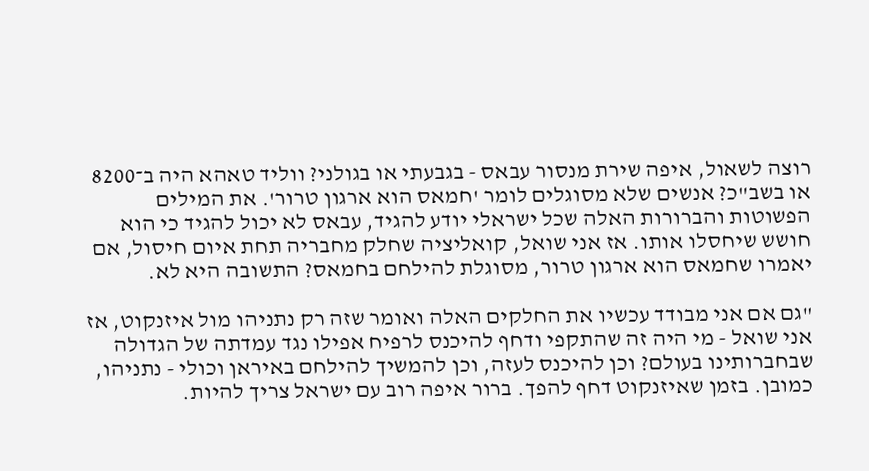רוצה לשאול, איפה שירת מנסור עבאס - בגבעתי או בגולני? ווליד טאהא היה ב־8200 או בשב"כ? אנשים שלא מסוגלים לומר 'חמאס הוא ארגון טרור'. את המילים הפשוטות והברורות האלה שכל ישראלי יודע להגיד, עבאס לא יכול להגיד כי הוא חושש שיחסלו אותו. אז אני שואל, קואליציה שחלק מחבריה תחת איום חיסול, אם יאמרו שחמאס הוא ארגון טרור, מסוגלת להילחם בחמאס? התשובה היא לא.

"גם אם אני מבודד עכשיו את החלקים האלה ואומר שזה רק נתניהו מול איזנקוט, אז אני שואל - מי היה זה שהתקפי ודחף להיכנס לרפיח אפילו נגד עמדתה של הגדולה שבחברותינו בעולם? וכן להיכנס לעזה, וכן להמשיך להילחם באיראן וכולי - נתניהו, כמובן. בזמן שאיזנקוט דחף להפך. ברור איפה רוב עם ישראל צריך להיות.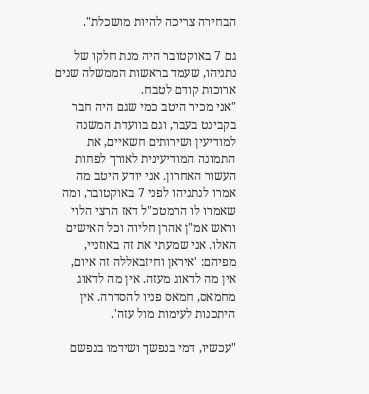הבחירה צריכה להיות מושכלת".

גם 7 באוקטובר היה מנת חלקו של נתניהו, שעמד בראשות הממשלה שנים ארוכות קודם לטבח.
"אני מכיר היטב כמי שגם היה חבר בקבינט בעבר, וגם בוועדת המשנה למודיעין ושירותים חשאיים, את התמונה המודיעינית לאורך לפחות העשור האחרון. אני יודע היטב מה אמרו לנתניהו לפני 7 באוקטובר, ומה שאמרו לו הרמטכ"ל דאז הרצי הלוי וראש אמ"ן אהרן חליוה וכל האישים האלו. אני שמעתי את זה באוזניי, מפיהם: 'איראן וחיזבאללה זה איום, אין מה לדאוג מעזה. אין מה לדאוג מחמאס, חמאס פניו להסדרה. אין היתכנות לעימות מול עזה'.

"עכשיו, דמי בנפשך ושידמו בנפשם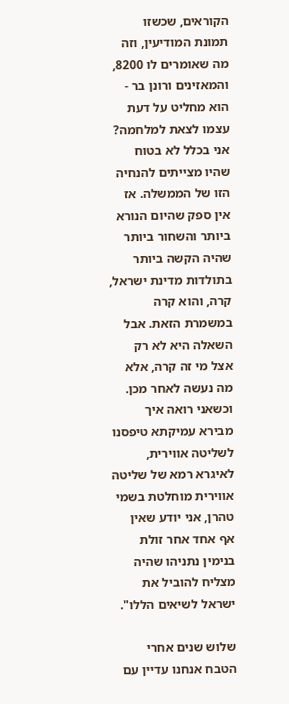הקוראים, שכשזו תמונת המודיעין, וזה מה שאומרים לו 8200, והמאזינים ורונן בר - הוא מחליט על דעת עצמו לצאת למלחמה? אני בכלל לא בטוח שהיו מצייתים להנחיה הזו של הממשלה. אז אין ספק שהיום הנורא ביותר והשחור ביותר שהיה הקשה ביותר בתולדות מדינת ישראל, קרה, והוא קרה במשמרת הזאת. אבל השאלה היא לא רק אצל מי זה קרה, אלא מה נעשה לאחר מכן. וכשאני רואה איך מבירא עמיקתא טיפסנו לשליטה אווירית, לאיגרא רמא של שליטה אווירית מוחלטת בשמי טהרן, אני יודע שאין אף אחד אחר זולת בנימין נתניהו שהיה מצליח להוביל את ישראל לשיאים הללו".

שלוש שנים אחרי הטבח אנחנו עדיין עם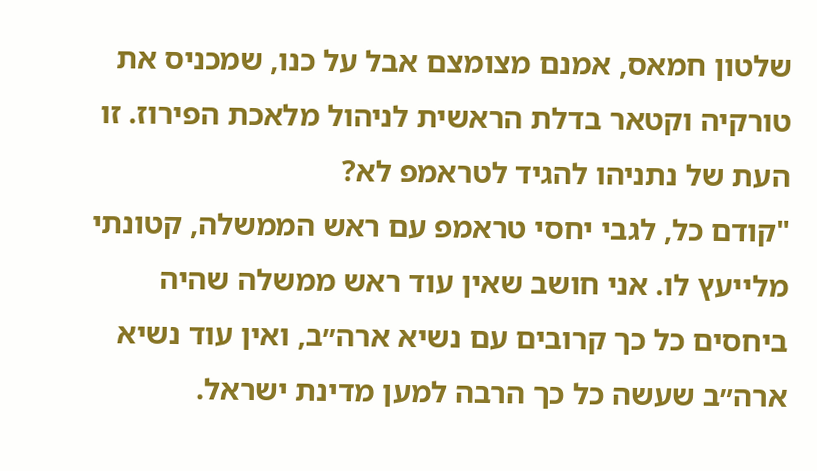שלטון חמאס, אמנם מצומצם אבל על כנו, שמכניס את טורקיה וקטאר בדלת הראשית לניהול מלאכת הפירוז. זו העת של נתניהו להגיד לטראמפ לא?
"קודם כל, לגבי יחסי טראמפ עם ראש הממשלה, קטונתי מלייעץ לו. אני חושב שאין עוד ראש ממשלה שהיה ביחסים כל כך קרובים עם נשיא ארה״ב, ואין עוד נשיא ארה״ב שעשה כל כך הרבה למען מדינת ישראל.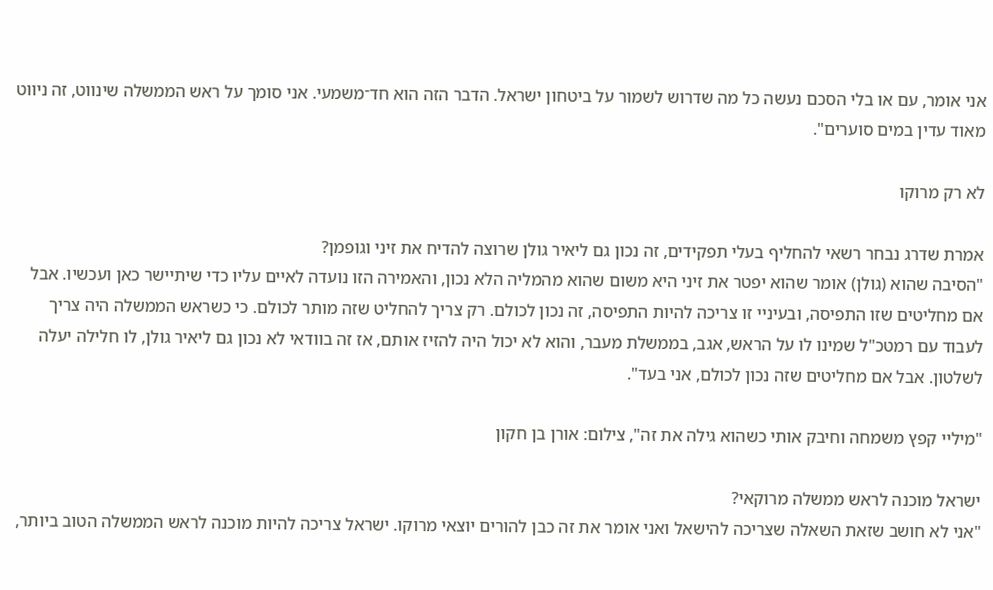אני אומר, עם או בלי הסכם נעשה כל מה שדרוש לשמור על ביטחון ישראל. הדבר הזה הוא חד־משמעי. אני סומך על ראש הממשלה שינווט, זה ניווט מאוד עדין במים סוערים".

לא רק מרוקו

אמרת שדרג נבחר רשאי להחליף בעלי תפקידים, זה נכון גם ליאיר גולן שרוצה להדיח את זיני וגופמן?
"הסיבה שהוא (גולן) אומר שהוא יפטר את זיני היא משום שהוא מהמליה הלא נכון, והאמירה הזו נועדה לאיים עליו כדי שיתיישר כאן ועכשיו. אבל אם מחליטים שזו התפיסה, ובעיניי זו צריכה להיות התפיסה, זה נכון לכולם. רק צריך להחליט שזה מותר לכולם. כי כשראש הממשלה היה צריך לעבוד עם רמטכ"ל שמינו לו על הראש, אגב, בממשלת מעבר, והוא לא יכול היה להזיז אותם, אז זה בוודאי לא נכון גם ליאיר גולן, לו חלילה יעלה לשלטון. אבל אם מחליטים שזה נכון לכולם, אני בעד".

"מיליי קפץ משמחה וחיבק אותי כשהוא גילה את זה", צילום: אורן בן חקון

ישראל מוכנה לראש ממשלה מרוקאי?
"אני לא חושב שזאת השאלה שצריכה להישאל ואני אומר את זה כבן להורים יוצאי מרוקו. ישראל צריכה להיות מוכנה לראש הממשלה הטוב ביותר,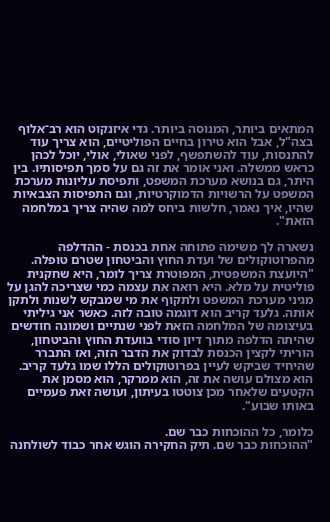המתאים ביותר, המנוסה ביותר. גדי איזנקוט הוא רב־אלוף בצה"ל, אבל הוא טירון בחיים הפוליטיים, הוא צריך עוד להתנסות, עוד להשתפשף, לפני שאולי, אולי, יוכל לכהן כראש ממשלה. ואני אומר את זה גם על סמך תפיסותיו. בין היתר, גם בנושא מערכת המשפט, ותפיסת עליונות מערכת המשפט על הרשויות הדמוקרטיות, וגם התפיסות הצבאיות שהיו, איך נאמר, חלשות ביחס למה שהיה צריך במלחמה הזאת".

נשארה לך משימה פתוחה אחת בכנסת - ההדלפה מהפרוטוקולים של ועדת החוץ והביטחון שטרם טופלה.
"היועצת המשפטית, המפוטרת צריך לומר, היא שחקנית פוליטית על מלא. היא רואה את עצמה כמי שצריכה להגן על מגיני מערכת המשפט ולתקוף את מי שמבקש לשנות ולתקן אותה. גלעד קריב הוא דוגמה טובה לזה. כאשר אני גיליתי בעיצומה של המלחמה הזאת לפני שנתיים ושמונה חודשים שהיתה הדלפה מתוך דיון סודי בוועדת החוץ והביטחון, הוריתי לקצין הכנסת לבדוק את הדבר הזה, ואז התברר שהיחיד שביקש לעיין בפרוטוקולים הללו שמו גלעד קריב. הוא מצולם עושה את זה, הוא ממרקר, הוא מסמן את הקטעים שלאחר מכן צוטטו בעיתון, ועושה זאת פעמיים באותו שבוע".

כלומר, כל ההוכחות כבר שם.
"ההוכחות כבר שם. תיק החקירה הוגש אחר כבוד לשולחנה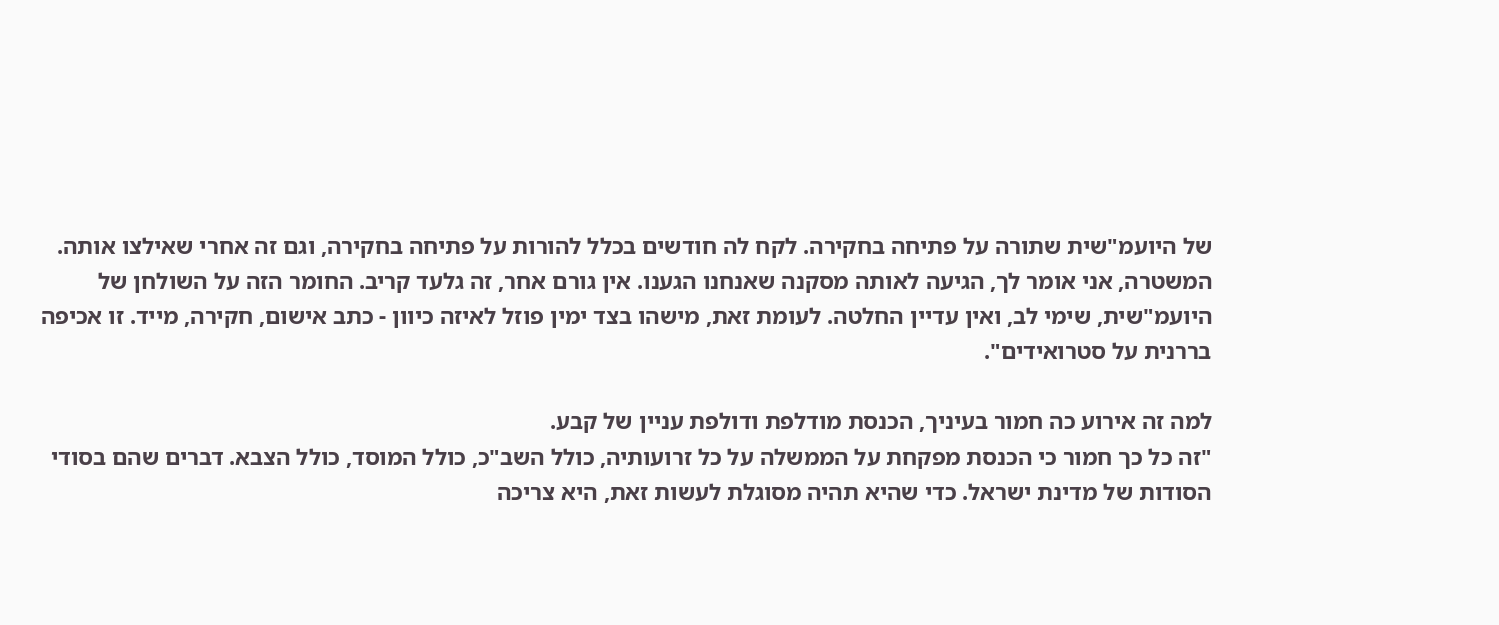של היועמ"שית שתורה על פתיחה בחקירה. לקח לה חודשים בכלל להורות על פתיחה בחקירה, וגם זה אחרי שאילצו אותה. המשטרה, אני אומר לך, הגיעה לאותה מסקנה שאנחנו הגענו. אין גורם אחר, זה גלעד קריב. החומר הזה על השולחן של היועמ"שית, שימי לב, ואין עדיין החלטה. לעומת זאת, מישהו בצד ימין פוזל לאיזה כיוון - כתב אישום, חקירה, מייד. זו אכיפה בררנית על סטרואידים".

למה זה אירוע כה חמור בעיניך, הכנסת מודלפת ודולפת עניין של קבע.
"זה כל כך חמור כי הכנסת מפקחת על הממשלה על כל זרועותיה, כולל השב"כ, כולל המוסד, כולל הצבא. דברים שהם בסודי הסודות של מדינת ישראל. כדי שהיא תהיה מסוגלת לעשות זאת, היא צריכה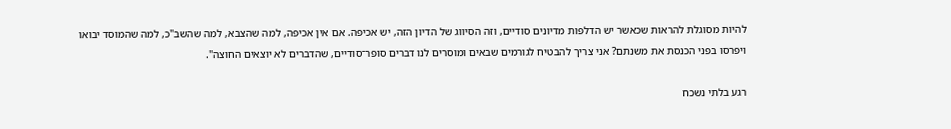להיות מסוגלת להראות שכאשר יש הדלפות מדיונים סודיים, וזה הסיווג של הדיון הזה, יש אכיפה. אם אין אכיפה, למה שהצבא, למה שהשב"כ, למה שהמוסד יבואו ויפרסו בפני הכנסת את משנתם? אני צריך להבטיח לגורמים שבאים ומוסרים לנו דברים סופר־סודיים, שהדברים לא יוצאים החוצה".

רגע בלתי נשכח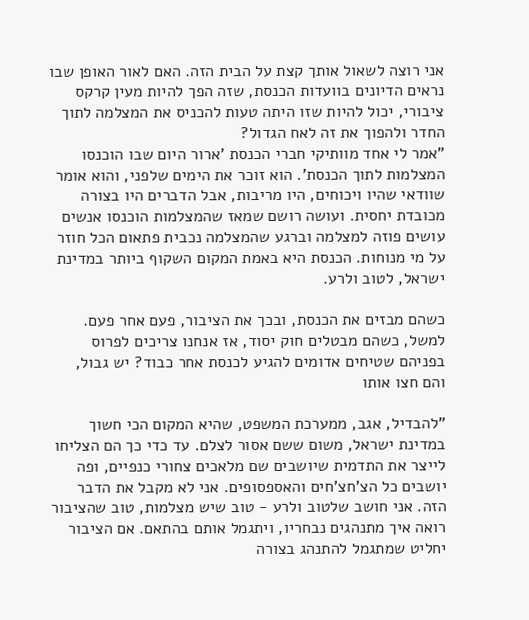אני רוצה לשאול אותך קצת על הבית הזה. האם לאור האופן שבו נראים הדיונים בוועדות הכנסת, שזה הפך להיות מעין קרקס ציבורי, יכול להיות שזו היתה טעות להכניס את המצלמה לתוך החדר ולהפוך את זה לאח הגדול?
"אמר לי אחד מוותיקי חברי הכנסת 'ארור היום שבו הוכנסו המצלמות לתוך הכנסת'. הוא זוכר את הימים שלפני, והוא אומר שוודאי שהיו ויכוחים, היו מריבות, אבל הדברים היו בצורה מכובדת יחסית. ועושה רושם שמאז שהמצלמות הוכנסו אנשים עושים פוזה למצלמה וברגע שהמצלמה נכבית פתאום הכל חוזר על מי מנוחות. הכנסת היא באמת המקום השקוף ביותר במדינת ישראל, לטוב ולרע.

כשהם מבזים את הכנסת, ובכך את הציבור, פעם אחר פעם. למשל, כשהם מבטלים חוק יסוד, אז אנחנו צריכים לפרוס בפניהם שטיחים אדומים להגיע לכנסת אחר כבוד? יש גבול, והם חצו אותו

"להבדיל, אגב, ממערכת המשפט, שהיא המקום הכי חשוך במדינת ישראל, משום ששם אסור לצלם. עד כדי כך הם הצליחו לייצר את התדמית שיושבים שם מלאכים צחורי כנפיים, ופה יושבים כל הצ'חצ'חים והאספסופים. אני לא מקבל את הדבר הזה. אני חושב שלטוב ולרע - טוב שיש מצלמות, טוב שהציבור רואה איך מתנהגים נבחריו, ויתגמל אותם בהתאם. אם הציבור יחליט שמתגמל להתנהג בצורה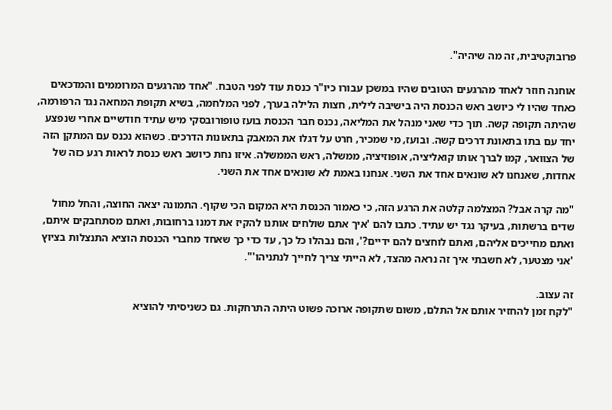פרובוקטיבית, זה מה שיהיה".

אוחנה חוזר לאחד מהרגעים הטובים שהיו במשכן עבורו כיו"ר כנסת עוד לפני הטבח. "אחד מהרגעים המרוממים והמדכאים כאחד שהיו לי כיושב ראש הכנסת היה בישיבה לילית, חצות הלילה בערך, לפני המלחמה, בשיא תקופת המחאה נגד הרפורמה, שהיתה תקופה קשה. תוך כדי שאני מנהל את המליאה, נכנס חבר הכנסת בועז טופורובסקי מיש עתיד חודשיים אחרי שנפצע יחד עם בתו בתאונת דרכים קשה. ובועז, מי שמכיר, חרט על דגלו את המאבק בתאונות הדרכים. כשהוא נכנס עם המתקן הזה של הצוואר, קמו לברך אותו קואליציה, אופוזיציה, ממשלה, ראש הממשלה. איזו נחת כיושב ראש כנסת לראות רגע כזה של אחדות, שאנחנו לא שונאים אחד את השני. אנחנו באמת לא שונאים אחד את השני.

"מה קרה אבל? המצלמה קלטה את הרגע הזה, כי כאמור הכנסת היא המקום הכי שקוף. התמונה יצאה החוצה, והחל מחול שדים ברשתות, בעיקר נגד יש עתיד. כתבו להם 'איך אתם שולחים אותנו להקיז את דמנו ברחובות, ואתם מסתחבקים איתם, ואתם מחייכים אליהם, ואתם לוחצים להם ידיים?', והם נבהלו כל כך, עד כדי כך שאחד מחברי הכנסת הוציא התנצלות בציוץ 'אני מצטער, לא חשבתי איך זה נראה מהצד, לא הייתי צריך לחייך לנתניהו'".

זה עצוב.
"לקח זמן להחזיר אותם אל התלם, משום שתקופה ארוכה פשוט היתה התרחקות. גם כשניסיתי להוציא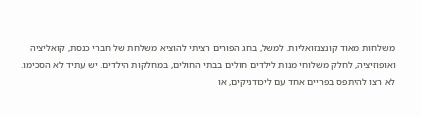משלחות מאוד קונצנזואליות. למשל, בחג הפורים רציתי להוציא משלחת של חברי כנסת, קואליציה ואופוזיציה, לחלק משלוחי מנות לילדים חולים בבתי החולים, במחלקות הילדים. יש עתיד לא הסכימו. לא רצו להיתפס בפריים אחד עם ליכודניקים, או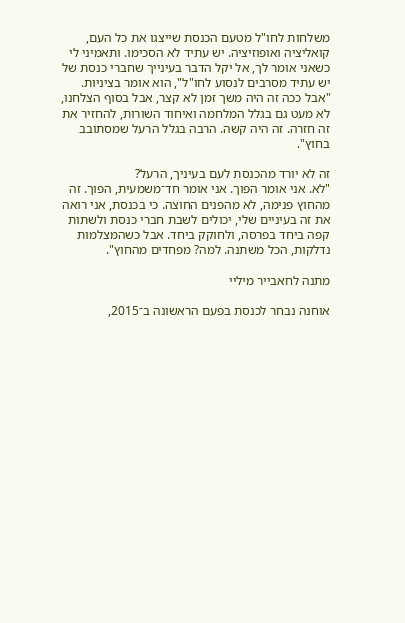משלחות לחו"ל מטעם הכנסת שייצגו את כל העם, קואליציה ואופוזיציה. יש עתיד לא הסכימו. ותאמיני לי כשאני אומר לך, אל יקל הדבר בעינייך שחברי כנסת של יש עתיד מסרבים לנסוע לחו"ל", הוא אומר בציניות. "אבל ככה זה היה משך זמן לא קצר, אבל בסוף הצלחנו, לא מעט גם בגלל המלחמה ואיחוד השורות, להחזיר את זה חזרה. זה היה קשה. הרבה בגלל הרעל שמסתובב בחוץ".

זה לא יורד מהכנסת לעם בעיניך, הרעל?
"לא. אני אומר הפוך. אני אומר חד־משמעית, הפוך. זה מהחוץ פנימה, לא מהפנים החוצה. כי בכנסת, אני רואה את זה בעיניים שלי, יכולים לשבת חברי כנסת ולשתות קפה ביחד בפרסה, ולחוקק ביחד. אבל כשהמצלמות נדלקות, הכל משתנה. למה? מפחדים מהחוץ".

מתנה לחאבייר מיליי

אוחנה נבחר לכנסת בפעם הראשונה ב־2015,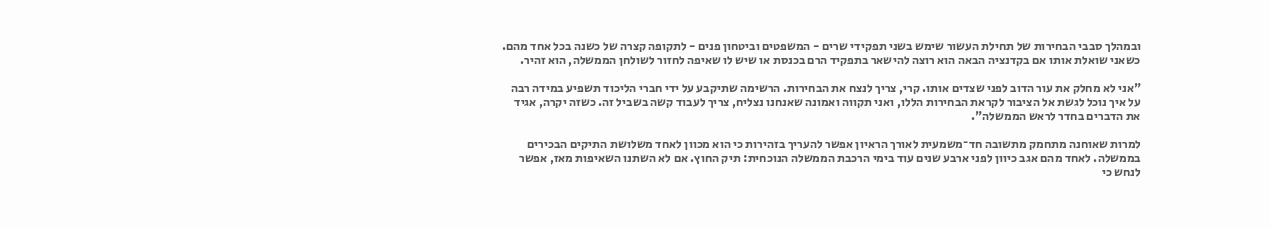ובמהלך סבבי הבחירות של תחילת העשור שימש בשני תפקידי שרים - המשפטים וביטחון פנים - לתקופה קצרה של כשנה בכל אחד מהם. כשאני שואלת אותו אם בקדנציה הבאה הוא רוצה להישאר בתפקיד הרם בכנסת או שיש לו שאיפה לחזור לשולחן הממשלה, הוא זהיר.

"אני לא מחלק את עור הדוב לפני שצדים אותו. קרי, צריך לנצח את הבחירות. הרשימה שתיקבע על ידי חברי הליכוד תשפיע במידה רבה על איך נוכל לגשת אל הציבור לקראת הבחירות הללו, ואני תקווה ואמונה שאנחנו נצליח, צריך לעבוד קשה בשביל זה. כשזה יקרה, אגיד את הדברים בחדר לראש הממשלה".

למרות שאוחנה מתחמק מתשובה חד־משמעית לאורך הראיון אפשר להעריך בזהירות כי הוא מכוון לאחד משלושת התיקים הבכירים בממשלה. לאחד מהם אגב כיוון לפני ארבע שנים עוד בימי הרכבת הממשלה הנוכחית: תיק החוץ. אם לא השתנו השאיפות מאז, אפשר לנחש כי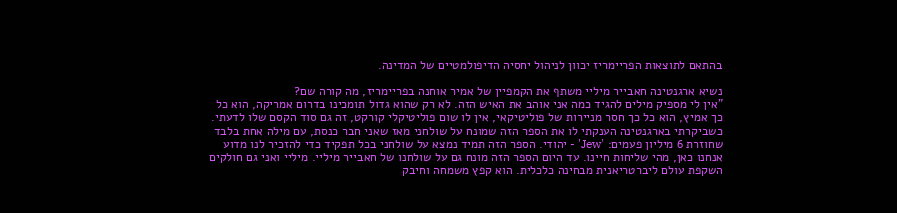בהתאם לתוצאות הפריימריז יכוון לניהול יחסיה הדיפולמטיים של המדינה.

נשיא ארגנטינה חאבייר מיליי משתף את הקמפיין של אמיר אוחנה בפריימריז, מה קורה שם?
"אין לי מספיק מילים להגיד כמה אני אוהב את האיש הזה. לא רק שהוא גדול תומכינו בדרום אמריקה, הוא כל כך אמיץ, הוא כל כך חסר מניירות של פוליטיקאי, אין לו שום פוליטיקלי קורקט, זה גם סוד הקסם שלו לדעתי. כשביקרתי בארגנטינה הענקתי לו את הספר הזה שמונח על שולחני מאז שאני חבר כנסת, עם מילה אחת בלבד שחוזרת 6 מיליון פעמים: 'Jew' - יהודי. הספר הזה תמיד נמצא על שולחני בכל תפקיד כדי להזכיר לנו מדוע אנחנו כאן, מהי שליחות חיינו. עד היום הספר הזה מונח גם על שולחנו של חאבייר מיליי. מיליי ואני גם חולקים השקפת עולם ליברטריאנית מבחינה כלכלית. הוא קפץ משמחה וחיבק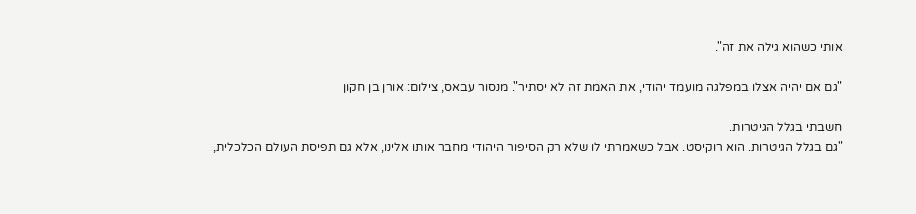אותי כשהוא גילה את זה".

"גם אם יהיה אצלו במפלגה מועמד יהודי, את האמת זה לא יסתיר". מנסור עבאס, צילום: אורן בן חקון

חשבתי בגלל הגיטרות.
"גם בגלל הגיטרות. הוא רוקיסט. אבל כשאמרתי לו שלא רק הסיפור היהודי מחבר אותו אלינו, אלא גם תפיסת העולם הכלכלית,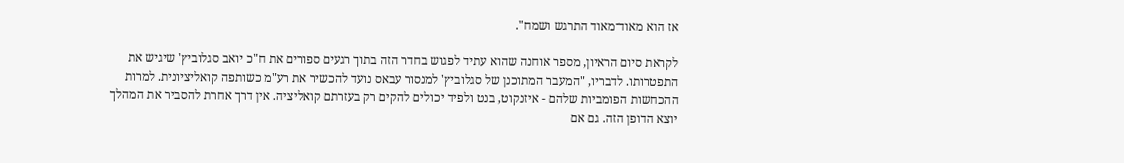אז הוא מאוד־מאוד התרגש ושמח".

לקראת סיום הראיון, מספר אוחנה שהוא עתיד לפגוש בחדר הזה בתוך רגעים ספורים את ח"כ יואב סגלוביץ' שיגיש את התפטרותו. לדבריו, "המעבר המתוכנן של סגלוביץ' למנסור עבאס נועד להכשיר את רע"מ כשותפה קואליציונית. למרות ההכחשות הפומביות שלהם - איזנקוט, בנט ולפיד יכולים להקים רק בעזרתם קואליציה. אין דרך אחרת להסביר את המהלך יוצא הדופן הזה. גם אם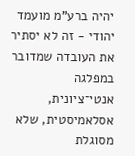יהיה ברע"מ מועמד יהודי - זה לא יסתיר את העובדה שמדובר במפלגה אנטי־ציונית, אסלאמיסטית, שלא מסוגלת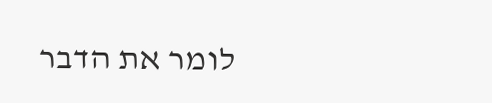לומר את הדבר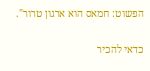הפשוט: חמאס הוא ארגון טרור".

כדאי להכיר